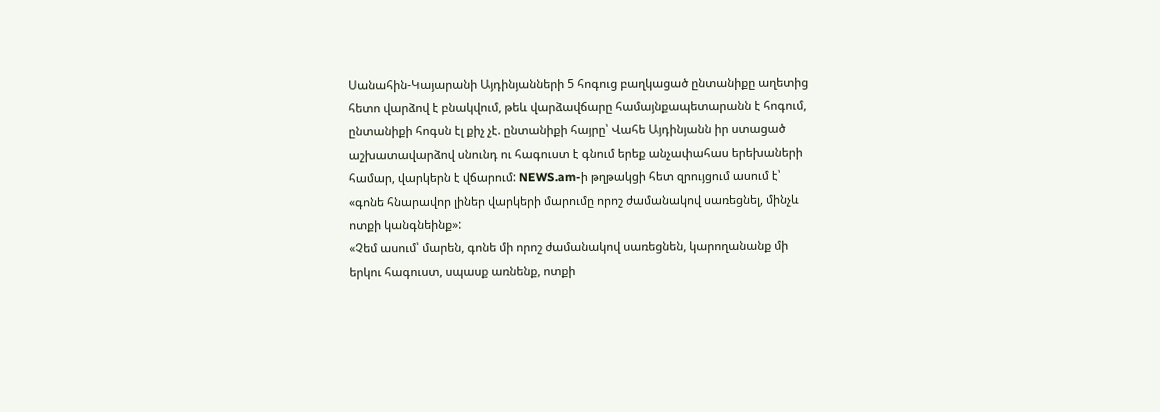Սանահին-Կայարանի Այդինյանների 5 հոգուց բաղկացած ընտանիքը աղետից հետո վարձով է բնակվում, թեև վարձավճարը համայնքապետարանն է հոգում, ընտանիքի հոգսն էլ քիչ չէ. ընտանիքի հայրը՝ Վահե Այդինյանն իր ստացած աշխատավարձով սնունդ ու հագուստ է գնում երեք անչափահաս երեխաների համար, վարկերն է վճարում: NEWS.am-ի թղթակցի հետ զրույցում ասում է՝ «գոնե հնարավոր լիներ վարկերի մարումը որոշ ժամանակով սառեցնել, մինչև ոտքի կանգնեինք»:
«Չեմ ասում՝ մարեն, գոնե մի որոշ ժամանակով սառեցնեն, կարողանանք մի երկու հագուստ, սպասք առնենք, ոտքի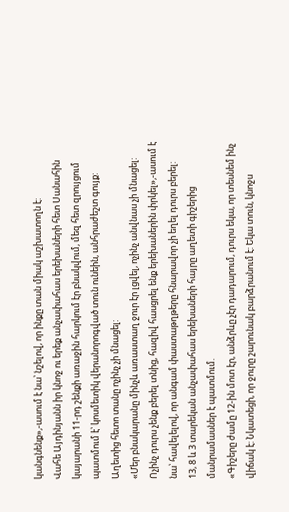կանգնենք»,-ասում է նա՝ նշելով, որ ինքը տան միակ աշխատողն է:
Վահե Այդինյանն իր կնոջ ու երեք անչափահաս երեխաների հետ Սանահին կայարանի 11-րդ շենքի առաջին հարկում էր բնակվում, մեզ հետ զրույցում պատմում է՝ կոսմետիկ վերանորոգված տուն ունեին, անհրաժեշտ գույք: Աղետից հետո տանը ոչինչ չի մնացել:
«Մեր բնակարանը մինչև առաստաղ ջուր էր լցվել, ոչինչ անվնաս չի մնացել: Ոչինչ դուրս չենք բերել տնից, հազիվ հասցրել ենք երեխաներին փրկել»,-ասում է նա՝ հավելելով, որ անգամ փաստաթղթերը հնարավոր չի եղել դուրս բերել:
13, 8 և 3 տարեկան անչափահաս երեխաների հայրը աղետի գիշերից մանրամասներ է պատմում.
«Գիշերը ժամը 12-ին մոտ էր, անձրևը չէր դադարում, դուրս եկա, որ տեսնեմ ինչ վիճակ է: Նկատեցի, որ ջուրը շարունակ բարձրանում է: Եկա տուն, կնոջս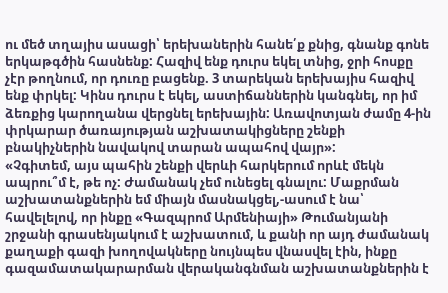ու մեծ տղայիս ասացի՝ երեխաներին հանե՛ք քնից, գնանք գոնե երկաթգծին հասնենք: Հազիվ ենք դուրս եկել տնից, ջրի հոսքը չէր թողնում, որ դուռը բացենք. 3 տարեկան երեխայիս հազիվ ենք փրկել: Կինս դուրս է եկել, աստիճաններին կանգնել, որ իմ ձեռքից կարողանա վերցնել երեխային: Առավոտյան ժամը 4-ին փրկարար ծառայության աշխատակիցները շենքի բնակիչներին նավակով տարան ապահով վայր»:
«Չգիտեմ, այս պահին շենքի վերևի հարկերում որևէ մեկն ապրու՞մ է, թե ոչ: Ժամանակ չեմ ունեցել գնալու: Մաքրման աշխատանքներին եմ միայն մասնակցել,-ասում է նա՝ հավելելով, որ ինքը «Գազպրոմ Արմենիայի» Թումանյանի շրջանի գրասենյակում է աշխատում, և քանի որ այդ ժամանակ քաղաքի գազի խողովակները նույնպես վնասվել էին, ինքը գազամատակարարման վերականգնման աշխատանքներին է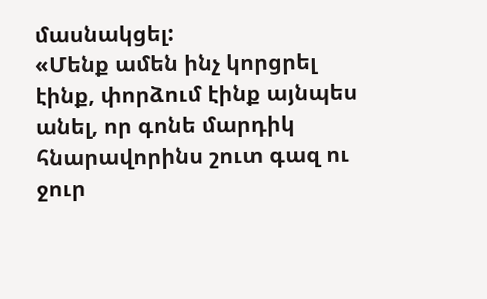մասնակցել:
«Մենք ամեն ինչ կորցրել էինք, փորձում էինք այնպես անել, որ գոնե մարդիկ հնարավորինս շուտ գազ ու ջուր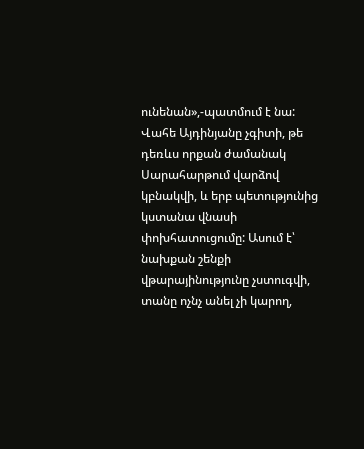ունենան»,-պատմում է նա:
Վահե Այդինյանը չգիտի, թե դեռևս որքան ժամանակ Սարահարթում վարձով կբնակվի, և երբ պետությունից կստանա վնասի փոխհատուցումը: Ասում է՝ նախքան շենքի վթարայինությունը չստուգվի, տանը ոչնչ անել չի կարող,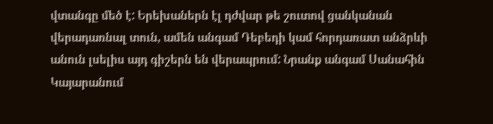վտանգը մեծ է: Երեխաներն էլ դժվար թե շուտով ցանկանան վերադառնալ տուն, ամեն անգամ Դեբեդի կամ հորդառատ անձրևի անուն լսելիս այդ գիշերն են վերապրում: Նրանք անգամ Սանահին Կայարանում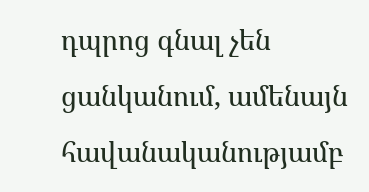դպրոց գնալ չեն ցանկանում, ամենայն հավանականությամբ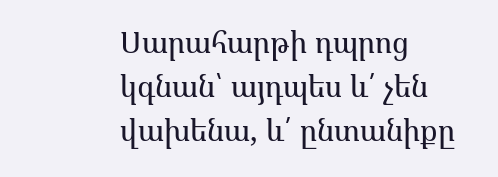Սարահարթի դպրոց կգնան՝ այդպես և՛ չեն վախենա, և՛ ընտանիքը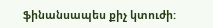ֆինանսապես քիչ կտուժի: